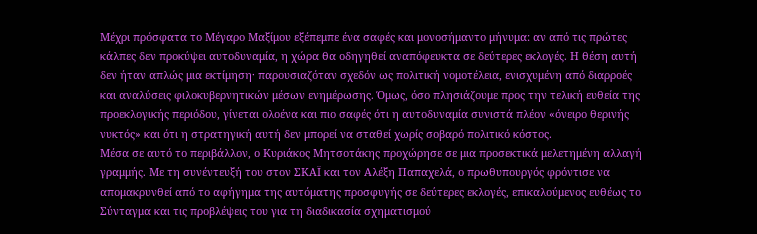Μέχρι πρόσφατα το Μέγαρο Μαξίμου εξέπεμπε ένα σαφές και μονοσήμαντο μήνυμα: αν από τις πρώτες κάλπες δεν προκύψει αυτοδυναμία, η χώρα θα οδηγηθεί αναπόφευκτα σε δεύτερες εκλογές. Η θέση αυτή δεν ήταν απλώς μια εκτίμηση· παρουσιαζόταν σχεδόν ως πολιτική νομοτέλεια, ενισχυμένη από διαρροές και αναλύσεις φιλοκυβερνητικών μέσων ενημέρωσης. Όμως, όσο πλησιάζουμε προς την τελική ευθεία της προεκλογικής περιόδου, γίνεται ολοένα και πιο σαφές ότι η αυτοδυναμία συνιστά πλέον «όνειρο θερινής νυκτός» και ότι η στρατηγική αυτή δεν μπορεί να σταθεί χωρίς σοβαρό πολιτικό κόστος.
Μέσα σε αυτό το περιβάλλον, ο Κυριάκος Μητσοτάκης προχώρησε σε μια προσεκτικά μελετημένη αλλαγή γραμμής. Με τη συνέντευξή του στον ΣΚΑΪ και τον Αλέξη Παπαχελά, ο πρωθυπουργός φρόντισε να απομακρυνθεί από το αφήγημα της αυτόματης προσφυγής σε δεύτερες εκλογές, επικαλούμενος ευθέως το Σύνταγμα και τις προβλέψεις του για τη διαδικασία σχηματισμού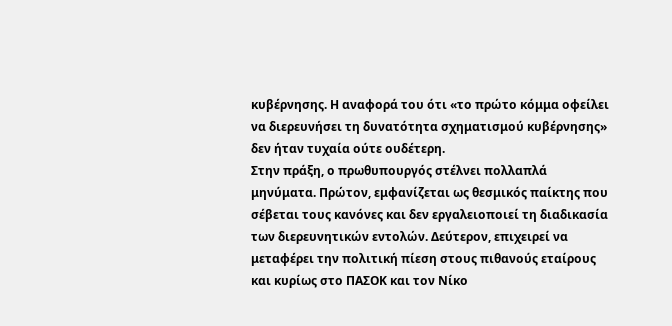κυβέρνησης. Η αναφορά του ότι «το πρώτο κόμμα οφείλει να διερευνήσει τη δυνατότητα σχηματισμού κυβέρνησης» δεν ήταν τυχαία ούτε ουδέτερη.
Στην πράξη, ο πρωθυπουργός στέλνει πολλαπλά μηνύματα. Πρώτον, εμφανίζεται ως θεσμικός παίκτης που σέβεται τους κανόνες και δεν εργαλειοποιεί τη διαδικασία των διερευνητικών εντολών. Δεύτερον, επιχειρεί να μεταφέρει την πολιτική πίεση στους πιθανούς εταίρους και κυρίως στο ΠΑΣΟΚ και τον Νίκο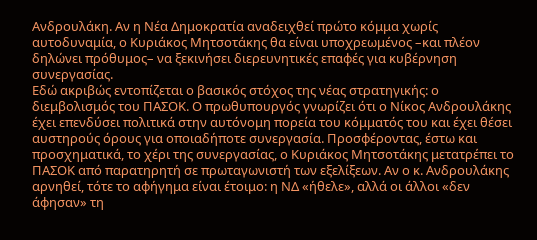Ανδρουλάκη. Αν η Νέα Δημοκρατία αναδειχθεί πρώτο κόμμα χωρίς αυτοδυναμία, ο Κυριάκος Μητσοτάκης θα είναι υποχρεωμένος –και πλέον δηλώνει πρόθυμος– να ξεκινήσει διερευνητικές επαφές για κυβέρνηση συνεργασίας.
Εδώ ακριβώς εντοπίζεται ο βασικός στόχος της νέας στρατηγικής: ο διεμβολισμός του ΠΑΣΟΚ. Ο πρωθυπουργός γνωρίζει ότι ο Νίκος Ανδρουλάκης έχει επενδύσει πολιτικά στην αυτόνομη πορεία του κόμματός του και έχει θέσει αυστηρούς όρους για οποιαδήποτε συνεργασία. Προσφέροντας, έστω και προσχηματικά, το χέρι της συνεργασίας, ο Κυριάκος Μητσοτάκης μετατρέπει το ΠΑΣΟΚ από παρατηρητή σε πρωταγωνιστή των εξελίξεων. Αν ο κ. Ανδρουλάκης αρνηθεί, τότε το αφήγημα είναι έτοιμο: η ΝΔ «ήθελε», αλλά οι άλλοι «δεν άφησαν» τη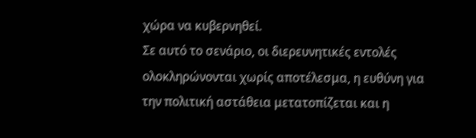χώρα να κυβερνηθεί.
Σε αυτό το σενάριο, οι διερευνητικές εντολές ολοκληρώνονται χωρίς αποτέλεσμα, η ευθύνη για την πολιτική αστάθεια μετατοπίζεται και η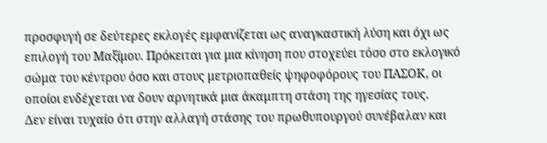προσφυγή σε δεύτερες εκλογές εμφανίζεται ως αναγκαστική λύση και όχι ως επιλογή του Μαξίμου. Πρόκειται για μια κίνηση που στοχεύει τόσο στο εκλογικό σώμα του κέντρου όσο και στους μετριοπαθείς ψηφοφόρους του ΠΑΣΟΚ, οι οποίοι ενδέχεται να δουν αρνητικά μια άκαμπτη στάση της ηγεσίας τους.
Δεν είναι τυχαίο ότι στην αλλαγή στάσης του πρωθυπουργού συνέβαλαν και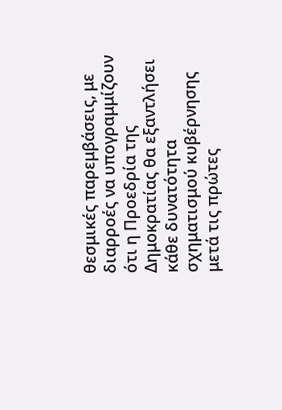θεσμικές παρεμβάσεις, με διαρροές να υπογραμμίζουν ότι η Προεδρία της Δημοκρατίας θα εξαντλήσει κάθε δυνατότητα σχηματισμού κυβέρνησης μετά τις πρώτες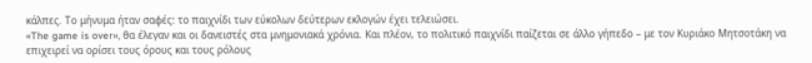κάλπες. Το μήνυμα ήταν σαφές: το παιχνίδι των εύκολων δεύτερων εκλογών έχει τελειώσει.
«The game is over», θα έλεγαν και οι δανειστές στα μνημονιακά χρόνια. Και πλέον, το πολιτικό παιχνίδι παίζεται σε άλλο γήπεδο – με τον Κυριάκο Μητσοτάκη να επιχειρεί να ορίσει τους όρους και τους ρόλους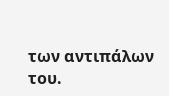των αντιπάλων του.